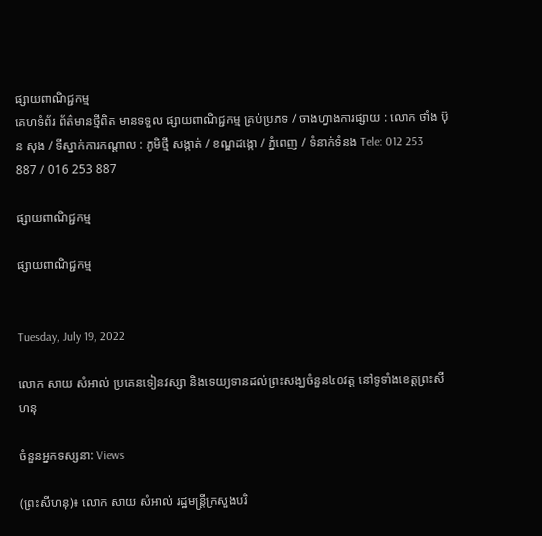ផ្សាយពាណិជ្ជកម្ម
គេហទំព័រ ព័ត៌មានថ្មីពិត មានទទួល ផ្សាយពាណិជ្ជកម្ម គ្រប់ប្រភទ / ចាងហ្វាងការផ្សាយ : លោក ថាំង ប៊ុន សុង / ទីស្នាក់ការកណ្តាល : ភូមិថ្មី សង្កាត់ / ខណ្ឌដង្កោ / ភ្នំពេញ / ទំនាក់ទំនង Tele: 012 253 887 / 016 253 887

ផ្សាយពាណិជ្ជកម្ម

ផ្សាយពាណិជ្ជកម្ម


Tuesday, July 19, 2022

លោក សាយ សំអាល់ ប្រគេនទៀនវស្សា និងទេយ្យទានដល់ព្រះសង្ឃចំនួន៤០វត្ត នៅទូទាំងខេត្តព្រះសីហនុ

ចំនួនអ្នកទស្សនា: Views

(ព្រះសីហនុ)៖ លោក សាយ សំអាល់ រដ្ឋមន្ត្រីក្រសួងបរិ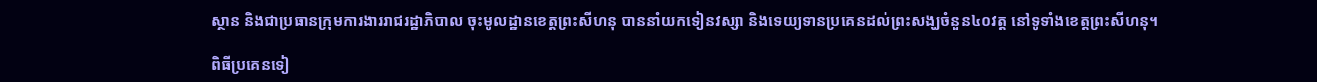ស្ថាន និងជាប្រធានក្រុមការងាររាជរដ្ឋាភិបាល ចុះមូលដ្ឋានខេត្តព្រះសីហនុ បាននាំយកទៀនវស្សា និងទេយ្យទានប្រគេនដល់ព្រះសង្ឃចំនួន៤០វត្ត នៅទូទាំងខេត្តព្រះសីហនុ។

ពិធីប្រគេនទៀ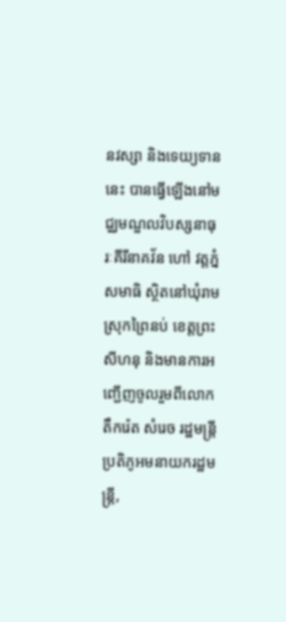នវស្សា និងទេយ្យទាននេះ បានធ្វើឡើងនៅមជ្ឈមណ្ឌលវិបស្សនាធុរៈគីរីនាគវ័ន ហៅ វត្តភ្នំសមាធិ ស្ថិតនៅឃុំរាម ស្រុកព្រៃនប់ ខេត្តព្រះសីហនុ និងមានការអញ្ជើញចូលរួមពីលោក តឹករ៉េត សំរេច រដ្ឋមន្ត្រីប្រតិភូអមនាយករដ្ឋមន្ត្រី,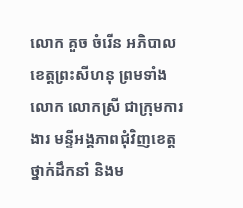លោក គួច ចំរើន អភិបាលខេត្តព្រះសីហនុ ព្រមទាំងលោក លោកស្រី ជាក្រុមការងារ មន្ទីអង្គភាពជុំវិញខេត្ត ថ្នាក់ដឹកនាំ និងម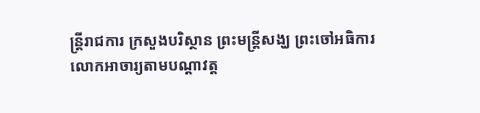ន្រ្តីរាជការ ក្រសួងបរិស្ថាន ព្រះមន្ត្រីសង្ឃ ព្រះចៅអធិការ លោកអាចារ្យតាមបណ្តាវត្ត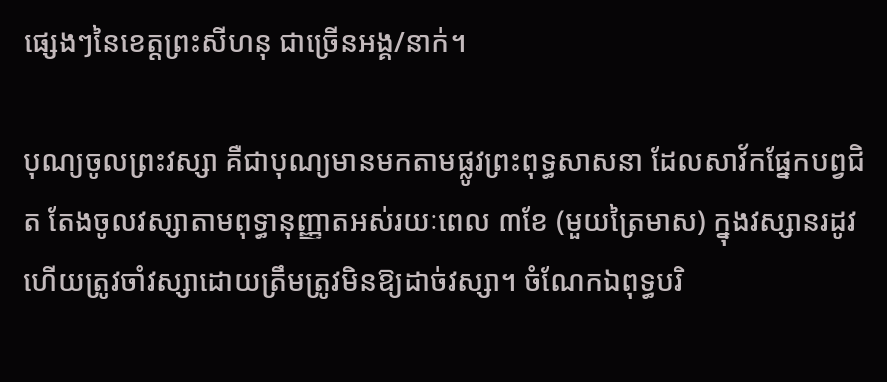ផ្សេងៗនៃខេត្តព្រះសីហនុ ជាច្រើនអង្គ/នាក់។

បុណ្យចូលព្រះវស្សា គឺជាបុណ្យមានមកតាមផ្លូវព្រះពុទ្ធសាសនា ដែលសាវ័កផ្នែកបព្វជិត តែងចូលវស្សាតាមពុទ្ធានុញ្ញាតអស់រយៈពេល ៣ខែ (មួយត្រៃមាស) ក្នុងវស្សានរដូវ ហើយត្រូវចាំវស្សាដោយត្រឹមត្រូវមិនឱ្យដាច់វស្សា។ ចំណែកឯពុទ្ធបរិ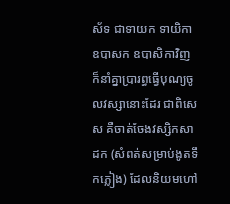ស័ទ ជាទាយក ទាយិកា ឧបាសក ឧបាសិកាវិញ ក៏នាំគ្នាប្រារព្ធធ្វើបុណ្យចូលវស្សានោះដែរ ជាពិសេស គឺចាត់ចែងវស្សិកសាដក (សំពត់សម្រាប់ងូតទឹកភ្លៀង) ដែលនិយមហៅ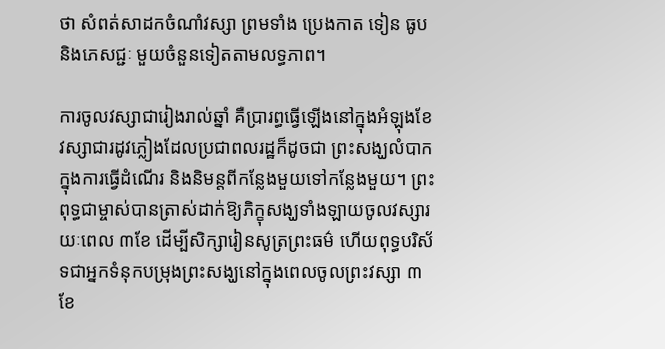ថា សំពត់សាដកចំណាំវស្សា ព្រមទាំង ប្រេងកាត ទៀន ធូប និងភេសជ្ជៈ មួយចំនួនទៀតតាមលទ្ធភាព។

ការចូលវស្សាជារៀងរាល់ឆ្នាំ គឺប្រារព្ធធ្វើឡើងនៅក្នុងអំឡុងខែវស្សាជារដូវភ្លៀងដែលប្រជាពលរដ្ឋក៏ដូចជា ព្រះសង្ឃលំបាកក្នុងការធ្វើដំណើរ និងនិមន្តពីកន្លែងមួយទៅកន្លែងមួយ។ ព្រះពុទ្ធជាម្ចាស់បានត្រាស់ដាក់ឱ្យភិក្ខុសង្ឃទាំងឡាយចូលវស្សារយៈពេល ៣ខែ ដើម្បីសិក្សារៀនសូត្រព្រះធម៌ ហើយពុទ្ធបរិស័ទជាអ្នកទំនុកបម្រុងព្រះសង្ឃនៅក្នុងពេលចូលព្រះវស្សា ៣ខែ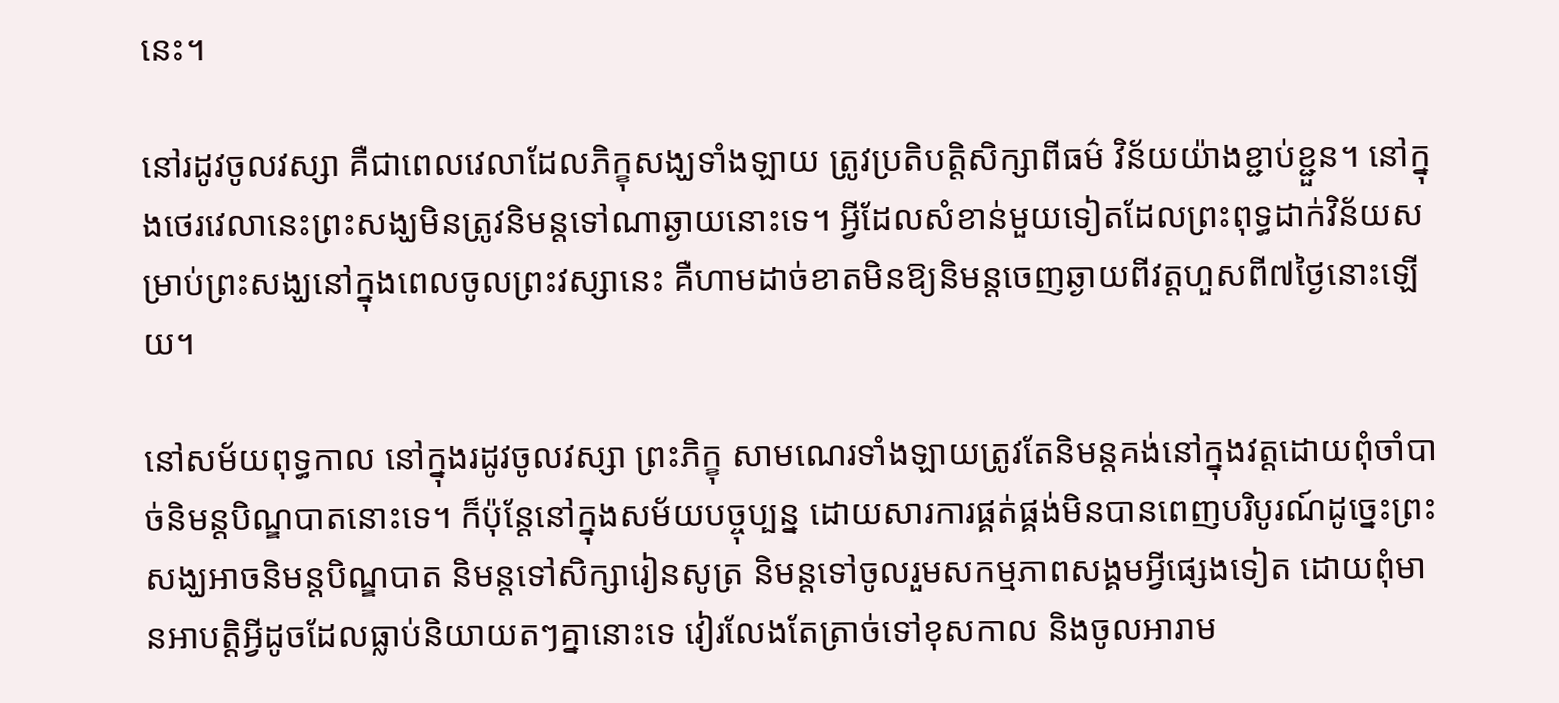នេះ។

នៅរដូវចូលវស្សា គឺជាពេលវេលាដែលភិក្ខុសង្ឃទាំងឡាយ ត្រូវប្រតិបត្តិសិក្សាពីធម៌ វិន័យយ៉ាងខ្ជាប់ខ្ជួន។ នៅក្នុងថេរវេលានេះព្រះសង្ឃមិនត្រូវនិមន្តទៅណាឆ្ងាយនោះទេ។ អ្វីដែលសំខាន់មួយទៀតដែលព្រះពុទ្ធដាក់វិន័យសម្រាប់ព្រះសង្ឃនៅក្នុងពេលចូលព្រះវស្សានេះ គឺហាមដាច់ខាតមិនឱ្យនិមន្តចេញឆ្ងាយពីវត្តហួសពី៧ថ្ងៃនោះឡើយ។

នៅសម័យពុទ្ធកាល នៅក្នុងរដូវចូលវស្សា ព្រះភិក្ខុ សាមណេរទាំងឡាយត្រូវតែនិមន្តគង់នៅក្នុងវត្តដោយពុំចាំបាច់និមន្តបិណ្ឌបាតនោះទេ។ ក៏ប៉ុន្តែនៅក្នុងសម័យបច្ចុប្បន្ន ដោយសារការផ្គត់ផ្គង់មិនបានពេញបរិបូរណ៍ដូច្នេះព្រះសង្ឃអាចនិមន្តបិណ្ឌបាត និមន្តទៅសិក្សារៀនសូត្រ និមន្តទៅចូលរួមសកម្មភាពសង្គមអ្វីផ្សេងទៀត ដោយពុំមានអាបត្តិអ្វីដូចដែលធ្លាប់និយាយតៗគ្នានោះទេ វៀរលែងតែត្រាច់ទៅខុសកាល និងចូលអារាម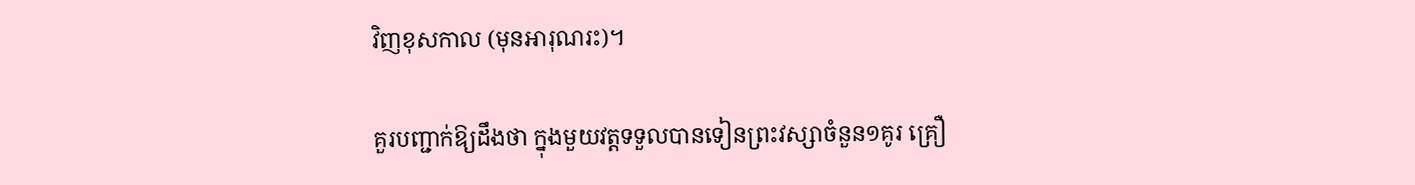វិញខុសកាល (មុនអារុណរះ)។

គួរបញ្ជាក់ឱ្យដឹងថា ក្នុងមួយវត្តទទួលបានទៀនព្រះវស្សាចំនួន១គូរ គ្រឿ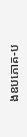ងឧបភោគ-ប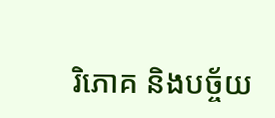រិភោគ និងបច្ច័យ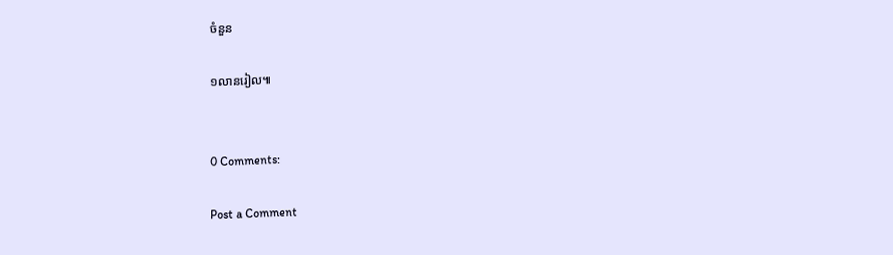ចំនួន

១លានរៀល៕


0 Comments:

Post a Comment